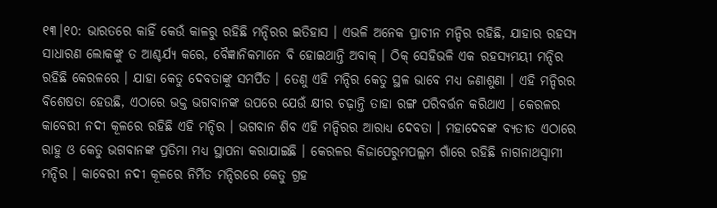୧୩।୧୦: ଭାରତରେ କାହିଁ କେଉଁ କାଳରୁ ରହିଛି ମନ୍ଦିରର ଇତିହାସ । ଏଭଳି ଅନେକ ପ୍ରାଚୀନ ମନ୍ଦିର ରହିଛି, ଯାହାର ରହସ୍ୟ ସାଧାରଣ ଲୋକଙ୍କୁ ତ ଆଶ୍ଚର୍ଯ୍ୟ କରେ, ବୈଜ୍ଞାନିକମାନେ ବି ହୋଇଥାନ୍ତି ଅବାକ୍ । ଠିକ୍ ସେହିଭଳି ଏକ ରହସ୍ୟମୟୀ ମନ୍ଦିର ରହିଛି କେରଳରେ । ଯାହା କେତୁ ଦେବତାଙ୍କୁ ସମର୍ପିତ । ତେଣୁ ଏହି ମନ୍ଦିର କେତୁ ସ୍ଥଳ ଭାବେ ମଧ୍ୟ ଜଣାଶୁଣା । ଏହି ମନ୍ଦିରର ବିଶେଷତା ହେଉଛି, ଏଠାରେ ଭକ୍ତ ଭଗବାନଙ୍କ ଉପରେ ଯେଉଁ କ୍ଷୀର ଚଢ଼ାନ୍ତି ତାହା ରଙ୍ଗ ପରିବର୍ତ୍ତନ କରିଥାଏ । କେରଳର କାବେରୀ ନଦୀ କୂଳରେ ରହିଛି ଏହି ମନ୍ଦିର । ଭଗବାନ ଶିବ ଏହି ମନ୍ଦିରର ଆରାଧ୍ୟ ଦେବତା । ମହାଦେବଙ୍କ ବ୍ୟତୀତ ଏଠାରେ ରାହୁ ଓ କେତୁ ଭଗବାନଙ୍କ ପ୍ରତିମା ମଧ୍ୟ ସ୍ଥାପନା କରାଯାଇଛି । କେରଳର କିଜାପେରୁମପଲ୍ଲମ ଗାଁରେ ରହିଛି ନାଗନାଥସ୍ୱାମୀ ମନ୍ଦିର । କାବେରୀ ନଦୀ କୂଳରେ ନିର୍ମିତ ମନ୍ଦିରରେ କେତୁ ଗ୍ରହ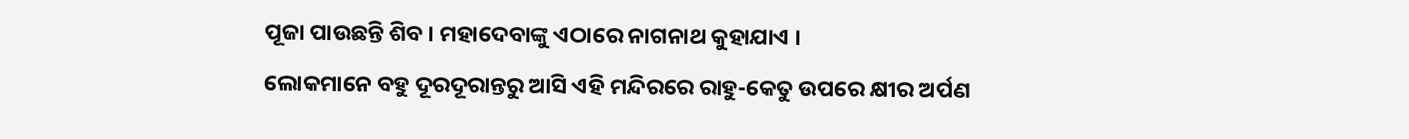ପୂଜା ପାଉଛନ୍ତି ଶିବ । ମହାଦେବାଙ୍କୁ ଏଠାରେ ନାଗନାଥ କୁହାଯାଏ ।
ଲୋକମାନେ ବହୁ ଦୂରଦୂରାନ୍ତରୁ ଆସି ଏହି ମନ୍ଦିରରେ ରାହୁ-କେତୁ ଉପରେ କ୍ଷୀର ଅର୍ପଣ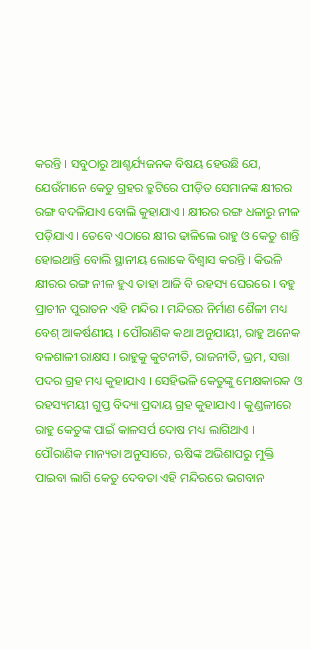କରନ୍ତି । ସବୁଠାରୁ ଆଶ୍ଚର୍ଯ୍ୟଜନକ ବିଷୟ ହେଉଛି ଯେ, ଯେଉଁମାନେ କେତୁ ଗ୍ରହର ତ୍ରୁଟିରେ ପୀଡ଼ିତ ସେମାନଙ୍କ କ୍ଷୀରର ରଙ୍ଗ ବଦଳିଯାଏ ବୋଲି କୁହାଯାଏ । କ୍ଷୀରର ରଙ୍ଗ ଧଳାରୁ ନୀଳ ପଡ଼ିଯାଏ । ତେବେ ଏଠାରେ କ୍ଷୀର ଢାଳିଲେ ରାହୁ ଓ କେତୁ ଶାନ୍ତି ହୋଇଥାନ୍ତି ବୋଲି ସ୍ଥାନୀୟ ଲୋକେ ବିଶ୍ୱାସ କରନ୍ତି । କିଭଳି କ୍ଷୀରର ରଙ୍ଗ ନୀଳ ହୁଏ ତାହା ଆଜି ବି ରହସ୍ୟ ଘେରରେ । ବହୁ ପ୍ରାଚୀନ ପୁରାତନ ଏହି ମନ୍ଦିର । ମନ୍ଦିରର ନିର୍ମାଣ ଶୈଳୀ ମଧ୍ୟ ବେଶ୍ ଆକର୍ଷଣୀୟ । ପୌରାଣିକ କଥା ଅନୁଯାୟୀ, ରାହୁ ଅନେକ ବଳଶାଳୀ ରାକ୍ଷସ । ରାହୁକୁ କୁଟନୀତି, ରାଜନୀତି, ଭ୍ରମ, ସତ୍ତା ପଦର ଗ୍ରହ ମଧ୍ୟ କୁହାଯାଏ । ସେହିଭଳି କେତୁଙ୍କୁ ମେକ୍ଷକାରକ ଓ ରହସ୍ୟମୟୀ ଗୁପ୍ତ ବିଦ୍ୟା ପ୍ରଦାୟ ଗ୍ରହ କୁହାଯାଏ । କୁଣ୍ଡଳୀରେ ରାହୁ କେତୁଙ୍କ ପାଇଁ କାଳସର୍ପ ଦୋଷ ମଧ୍ୟ ଲାଗିଥାଏ ।
ପୌରାଣିକ ମାନ୍ୟତା ଅନୁସାରେ, ଋଷିଙ୍କ ଅଭିଶାପରୁ ମୁକ୍ତି ପାଇବା ଲାଗି କେତୁ ଦେବତା ଏହି ମନ୍ଦିରରେ ଭଗବାନ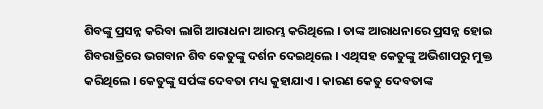ଶିବଙ୍କୁ ପ୍ରସନ୍ନ କରିବା ଲାଗି ଆରାଧନା ଆରମ୍ଭ କରିଥିଲେ । ତାଙ୍କ ଆରାଧନାରେ ପ୍ରସନ୍ନ ହୋଇ ଶିବରାତ୍ରିରେ ଭଗବାନ ଶିବ କେତୁଙ୍କୁ ଦର୍ଶନ ଦେଇଥିଲେ । ଏଥିସହ କେତୁଙ୍କୁ ଅଭିଶାପରୁ ମୁକ୍ତ କରିଥିଲେ । କେତୁଙ୍କୁ ସର୍ପଙ୍କ ଦେବତା ମଧ୍ୟ କୁହାଯାଏ । କାରଣ କେତୁ ଦେବତାଙ୍କ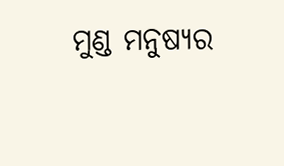ମୁଣ୍ଡ ମନୁଷ୍ୟର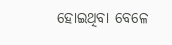ହୋଇଥିବା ବେଳେ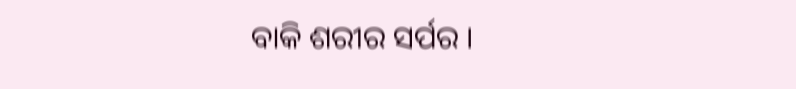ବାକି ଶରୀର ସର୍ପର ।